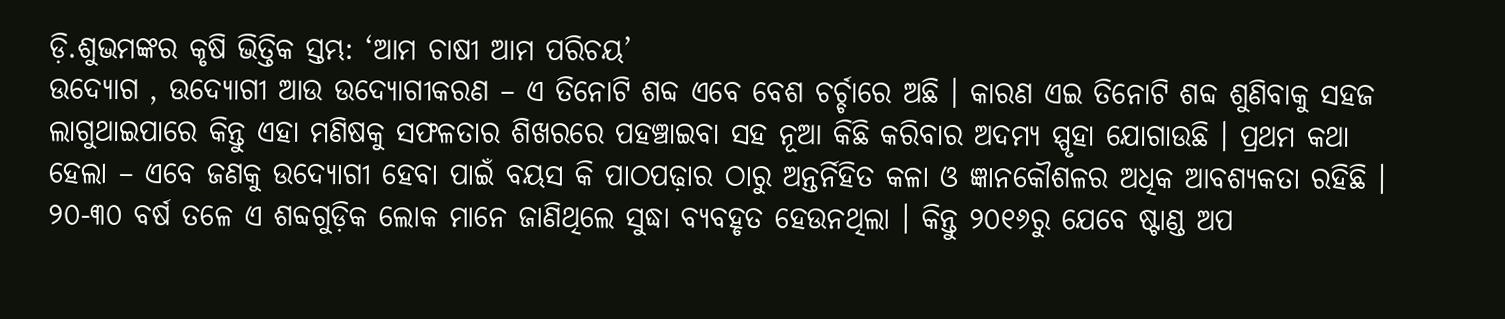ଡ଼ି.ଶୁଭମଙ୍କର କୃଷି ଭିତ୍ତିକ ସ୍ତମ୍ଭ: ‘ଆମ ଚାଷୀ ଆମ ପରିଚୟ’
ଉଦ୍ୟୋଗ , ଉଦ୍ୟୋଗୀ ଆଉ ଉଦ୍ୟୋଗୀକରଣ – ଏ ତିନୋଟି ଶବ୍ଦ ଏବେ ବେଶ ଚର୍ଚ୍ଚାରେ ଅଛି । କାରଣ ଏଇ ତିନୋଟି ଶବ୍ଦ ଶୁଣିବାକୁ ସହଜ ଲାଗୁଥାଇପାରେ କିନ୍ତୁ ଏହା ମଣିଷକୁ ସଫଳତାର ଶିଖରରେ ପହଞ୍ଚାଇବା ସହ ନୂଆ କିଛି କରିବାର ଅଦମ୍ୟ ସ୍ପୃହା ଯୋଗାଉଛି । ପ୍ରଥମ କଥା ହେଲା – ଏବେ ଜଣକୁ ଉଦ୍ୟୋଗୀ ହେବା ପାଇଁ ବୟସ କି ପାଠପଢ଼ାର ଠାରୁ ଅନ୍ତର୍ନିହିତ କଳା ଓ ଜ୍ଞାନକୌଶଳର ଅଧିକ ଆବଶ୍ୟକତା ରହିଛି । ୨୦-୩୦ ବର୍ଷ ତଳେ ଏ ଶବ୍ଦଗୁଡ଼ିକ ଲୋକ ମାନେ ଜାଣିଥିଲେ ସୁଦ୍ଧା ବ୍ୟବହୃତ ହେଉନଥିଲା । କିନ୍ତୁ ୨୦୧୬ରୁ ଯେବେ ଷ୍ଟାଣ୍ଡ ଅପ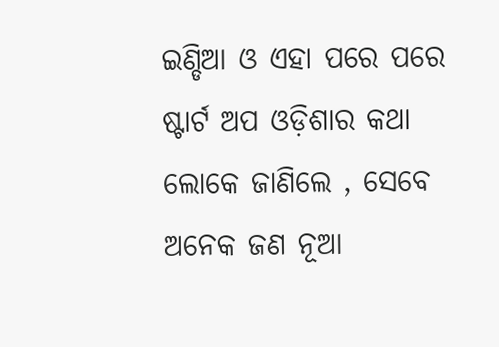ଇଣ୍ଡିଆ ଓ ଏହା ପରେ ପରେ ଷ୍ଟାର୍ଟ ଅପ ଓଡ଼ିଶାର କଥା ଲୋକେ ଜାଣିଲେ , ସେବେ ଅନେକ ଜଣ ନୂଆ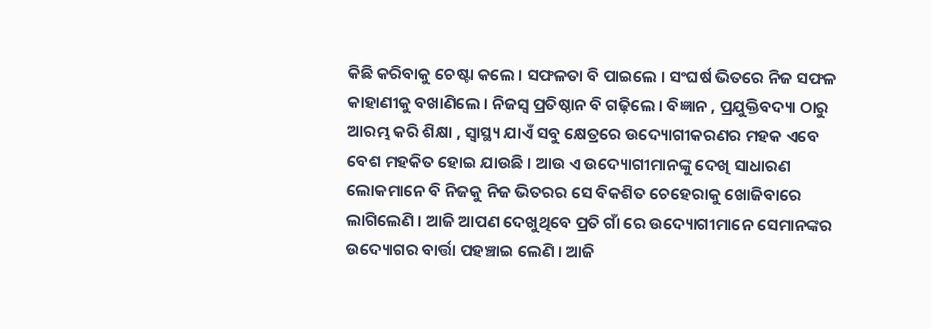କିଛି କରିବାକୁ ଚେଷ୍ଟା କଲେ । ସଫଳତା ବି ପାଇଲେ । ସଂଘର୍ଷ ଭିତରେ ନିଜ ସଫଳ କାହାଣୀକୁ ବଖାଣିଲେ । ନିଜସ୍ୱ ପ୍ରତିଷ୍ଠାନ ବି ଗଢ଼ିଲେ । ବିଜ୍ଞାନ , ପ୍ରଯୁକ୍ତିବଦ୍ୟା ଠାରୁ ଆରମ୍ଭ କରି ଶିକ୍ଷା , ସ୍ୱାସ୍ଥ୍ୟ ଯାଏଁ ସବୁ କ୍ଷେତ୍ରରେ ଉଦ୍ୟୋଗୀକରଣର ମହକ ଏବେ ବେଶ ମହକିତ ହୋଇ ଯାଉଛି । ଆଉ ଏ ଉଦ୍ୟୋଗୀମାନଙ୍କୁ ଦେଖି ସାଧାରଣ ଲୋକମାନେ ବି ନିଜକୁ ନିଜ ଭିତରର ସେ ବିକଶିତ ଚେହେରାକୁ ଖୋଜିବାରେ ଲାଗିଲେଣି । ଆଜି ଆପଣ ଦେଖୁଥିବେ ପ୍ରତି ଗାଁ ରେ ଉଦ୍ୟୋଗୀମାନେ ସେମାନଙ୍କର ଉଦ୍ୟୋଗର ବାର୍ତ୍ତା ପହଞ୍ଚାଇ ଲେଣି । ଆଜି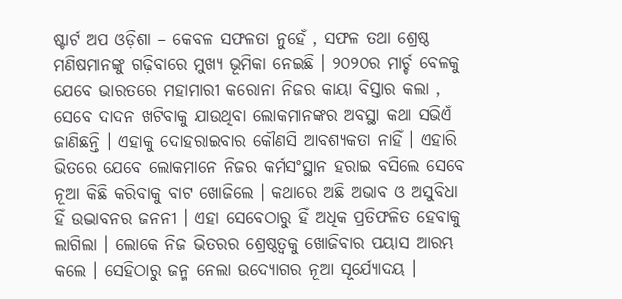ଷ୍ଟାର୍ଟ ଅପ ଓଡ଼ିଶା – କେବଳ ସଫଳତା ନୁହେଁ , ସଫଳ ତଥା ଶ୍ରେଷ୍ଠ ମଣିଷମାନଙ୍କୁ ଗଢ଼ିବାରେ ମୁଖ୍ୟ ଭୂମିକା ନେଇଛି । ୨୦୨୦ର ମାର୍ଚ୍ଚ ବେଳକୁ ଯେବେ ଭାରତରେ ମହାମାରୀ କରୋନା ନିଜର କାୟା ବିସ୍ତାର କଲା , ସେବେ ଦାଦନ ଖଟିବାକୁ ଯାଉଥିବା ଲୋକମାନଙ୍କର ଅବସ୍ଥା କଥା ସଭିଏଁ ଜାଣିଛନ୍ତି । ଏହାକୁ ଦୋହରାଇବାର କୌଣସି ଆବଶ୍ୟକତା ନାହିଁ । ଏହାରି ଭିତରେ ଯେବେ ଲୋକମାନେ ନିଜର କର୍ମସଂସ୍ଥାନ ହରାଇ ବସିଲେ ସେବେ ନୂଆ କିଛି କରିବାକୁ ବାଟ ଖୋଜିଲେ । କଥାରେ ଅଛି ଅଭାବ ଓ ଅସୁବିଧା ହିଁ ଉଦ୍ଭାବନର ଜନନୀ । ଏହା ସେବେଠାରୁ ହିଁ ଅଧିକ ପ୍ରତିଫଳିତ ହେବାକୁ ଲାଗିଲା । ଲୋକେ ନିଜ ଭିତରର ଶ୍ରେଷ୍ଠତ୍ୱକୁ ଖୋଜିବାର ପୟାସ ଆରମ୍ଭ କଲେ । ସେହିଠାରୁ ଜନ୍ମ ନେଲା ଉଦ୍ୟୋଗର ନୂଆ ସୂର୍ଯ୍ୟୋଦୟ ।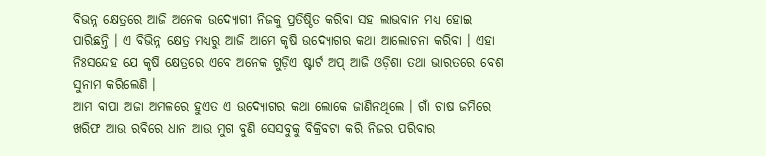ବିଭନ୍ନ କ୍ଷେତ୍ରରେ ଆଜି ଅନେକ ଉଦ୍ୟୋଗୀ ନିଜକୁ ପ୍ରତିଷ୍ଠିତ କରିବା ସହ ଲାଭବାନ ମଧ୍ୟ ହୋଇ ପାରିଛନ୍ତି । ଏ ବିଭିନ୍ନ କ୍ଷେତ୍ର ମଧ୍ୟରୁ ଆଜି ଆମେ କୃଷି ଉଦ୍ୟୋଗର କଥା ଆଲୋଚନା କରିବା । ଏହା ନିଃସନ୍ଦେହ ଯେ କୃଷି କ୍ଷେତ୍ରରେ ଏବେ ଅନେକ ଗୁଡ଼ିଏ ଷ୍ଟାର୍ଟ ଅପ୍ ଆଜି ଓଡ଼ିଶା ତଥା ଭାରତରେ ବେଶ ସୁନାମ କରିଲେଣି ।
ଆମ ବାପା ଅଜା ଅମଳରେ ହୁଏତ ଏ ଉଦ୍ୟୋଗର କଥା ଲୋକେ ଜାଣିନଥିଲେ । ଗାଁ ଚାଷ ଜମିରେ ଖରିଫ ଆଉ ରବିରେ ଧାନ ଆଉ ମୁଗ ବୁଣି ସେସବୁକୁ ବିକ୍ରିବଟା କରି ନିଜର ପରିବାର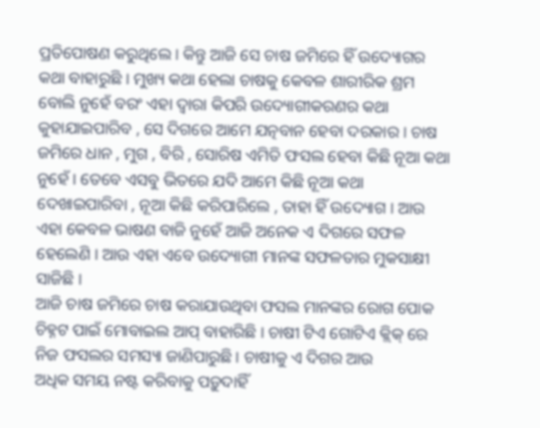ପ୍ରତିପୋଷଣ କରୁଥିଲେ । କିନ୍ତୁ ଆଜି ସେ ଚାଷ ଜମିରେ ହିଁ ଉଦ୍ୟୋଗର କଥା ବାହାରୁଛି । ମୁଖ୍ୟ କଥା ହେଲା ଚାଷକୁ କେବଳ ଶାରୀରିକ ଶ୍ରମ ବୋଲି ନୁହେଁ ବରଂ ଏହା ଦ୍ୱାରା କିପରି ଉଦ୍ୟୋଗୀକରଣର କଥା କୁହାଯାଇପାରିବ , ସେ ଦିଗରେ ଆମେ ଯତ୍ନବାନ ହେବା ଦରକାର । ଚାଷ ଜମିରେ ଧାନ , ମୁଗ , ବିରି , ସୋରିଷ ଏମିତି ଫସଲ ହେବା କିଛି ନୂଆ କଥା ନୁହେଁ । ତେବେ ଏସବୁ ଭିତରେ ଯଦି ଆମେ କିଛି ନୂଆ କଥା ଦେଖାଇପାରିବା , ନୂଆ କିଛି କରିପାରିଲେ , ତାହା ହିଁ ଉଦ୍ୟୋଗ । ଆଉ ଏହା କେବଳ ଭାଷଣ ବାଜି ନୁହେଁ ଆଜି ଅନେକ ଏ ଦିଗରେ ସଫଳ ହେଲେଣି । ଆଉ ଏହା ଏବେ ଉଦ୍ୟୋଗୀ ମାନଙ୍କ ସଫଳତାର ମୁକସାକ୍ଷୀ ସାଜିଛି ।
ଆଜି ଚାଷ ଜମିରେ ଚାଷ କରାଯାଉଥିବା ଫସଲ ମାନଙ୍କର ରୋଗ ପୋକ ଚିହ୍ନଟ ପାଇଁ ମୋବାଇଲ ଆପ୍ ବାହାରିଛି । ଚାଷୀ ଟିଏ ଗୋଟିଏ କ୍ଲିକ୍ ରେ ନିଜ ଫସଲର ସମସ୍ୟା ଜାଣିପାରୁଛି । ଚାଷୀକୁ ଏ ଦିଗର ଆଉ
ଅଧିକ ସମୟ ନଷ୍ଟ କରିବାକୁ ପଡ଼ୁଦାହିଁ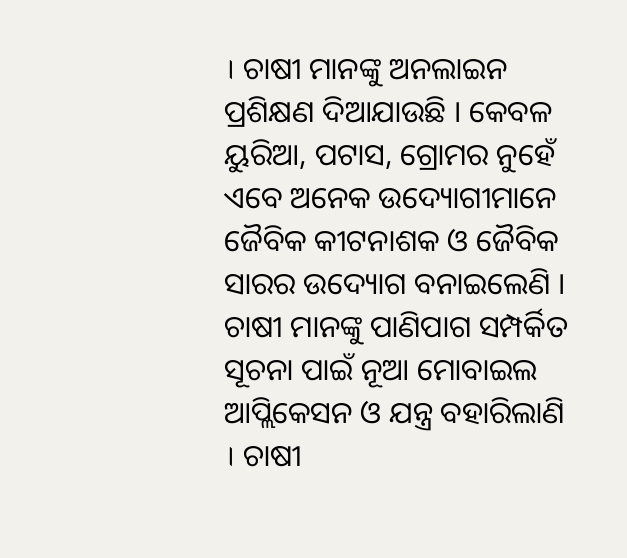। ଚାଷୀ ମାନଙ୍କୁ ଅନଲାଇନ ପ୍ରଶିକ୍ଷଣ ଦିଆଯାଉଛି । କେବଳ ୟୁରିଆ, ପଟାସ, ଗ୍ରୋମର ନୁହେଁ ଏବେ ଅନେକ ଉଦ୍ୟୋଗୀମାନେ ଜୈବିକ କୀଟନାଶକ ଓ ଜୈବିକ ସାରର ଉଦ୍ୟୋଗ ବନାଇଲେଣି । ଚାଷୀ ମାନଙ୍କୁ ପାଣିପାଗ ସମ୍ପର୍କିତ ସୂଚନା ପାଇଁ ନୂଆ ମୋବାଇଲ ଆପ୍ଲିକେସନ ଓ ଯନ୍ତ୍ର ବହାରିଲାଣି । ଚାଷୀ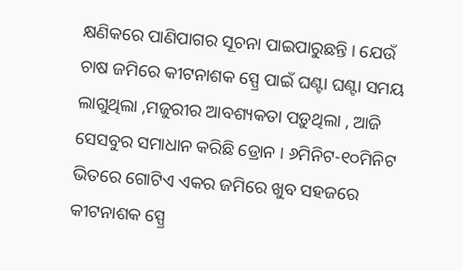କ୍ଷଣିକରେ ପାଣିପାଗର ସୂଚନା ପାଇପାରୁଛନ୍ତି । ଯେଉଁ ଚାଷ ଜମିରେ କୀଟନାଶକ ସ୍ପ୍ରେ ପାଇଁ ଘଣ୍ଟା ଘଣ୍ଟା ସମୟ ଲାଗୁଥିଲା ,ମଜୁରୀର ଆବଶ୍ୟକତା ପଡ଼ୁଥିଲା , ଆଜି ସେସବୁର ସମାଧାନ କରିଛି ଡ୍ରୋନ । ୬ମିନିଟ-୧୦ମିନିଟ ଭିତରେ ଗୋଟିଏ ଏକର ଜମିରେ ଖୁବ ସହଜରେ କୀଟନାଶକ ସ୍ପ୍ରେ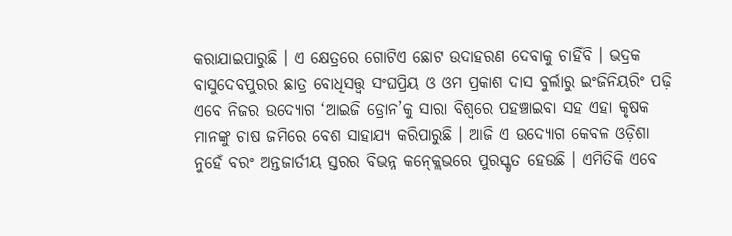କରାଯାଇପାରୁଛି । ଏ କ୍ଷେତ୍ରରେ ଗୋଟିଏ ଛୋଟ ଉଦାହରଣ ଦେବାକୁ ଚାହିଁବି । ଭଦ୍ରକ ବାସୁଦେବପୁରର ଛାତ୍ର ବୋଧିସତ୍ତ୍ୱ ସଂଘପ୍ରିୟ ଓ ଓମ ପ୍ରକାଶ ଦାସ ବୁର୍ଲାରୁ ଇଂଜିନିୟରିଂ ପଢ଼ି ଏବେ ନିଜର ଉଦ୍ୟୋଗ ‘ଆଇଜି ଡ୍ରୋନ’କୁ ସାରା ବିଶ୍ୱରେ ପହଞ୍ଚାଇବା ସହ ଏହା କୃଷକ ମାନଙ୍କୁ ଚାଷ ଜମିରେ ବେଶ ସାହାଯ୍ୟ କରିପାରୁଛି । ଆଜି ଏ ଉଦ୍ୟୋଗ କେବଳ ଓଡ଼ିଶା ନୁହେଁ ବରଂ ଅନ୍ତଜାର୍ତୀୟ ସ୍ତରର ବିଭନ୍ନ କନ୍କ୍ଲେଭରେ ପୁରସ୍କୃତ ହେଉଛି । ଏମିତିକି ଏବେ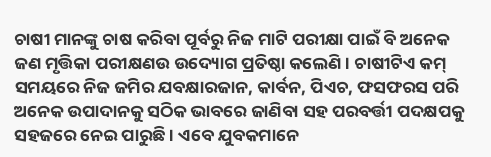ଚାଷୀ ମାନଙ୍କୁ ଚାଷ କରିବା ପୂର୍ବରୁ ନିଜ ମାଟି ପରୀକ୍ଷା ପାଇଁ ବି ଅନେକ ଜଣ ମୃତ୍ତିକା ପରୀକ୍ଷଣଉ ଉଦ୍ୟୋଗ ପ୍ରତିଷ୍ଠା କଲେଣି । ଚାଷୀଟିଏ କମ୍ ସମୟରେ ନିଜ ଜମିର ଯବକ୍ଷାରଜାନ, କାର୍ବନ, ପିଏଚ, ଫସଫରସ ପରି ଅନେକ ଉପାଦାନକୁ ସଠିକ ଭାବରେ ଜାଣିବା ସହ ପରବର୍ତ୍ତୀ ପଦକ୍ଷପକୁ ସହଜରେ ନେଇ ପାରୁଛି । ଏବେ ଯୁବକମାନେ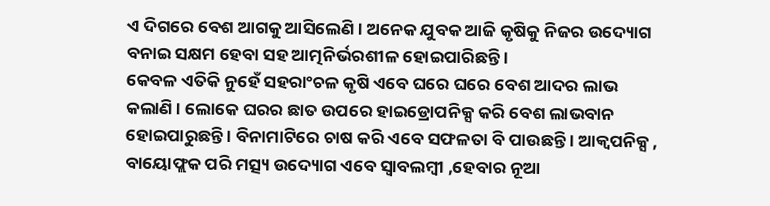ଏ ଦିଗରେ ବେଶ ଆଗକୁ ଆସିଲେଣି । ଅନେକ ଯୁବକ ଆଜି କୃଷିକୁ ନିଜର ଉଦ୍ୟୋଗ ବନାଇ ସକ୍ଷମ ହେବା ସହ ଆତ୍ମନିର୍ଭରଶୀଳ ହୋଇପାରିଛନ୍ତି ।
କେବଳ ଏତିକି ନୁହେଁ ସହରାଂଚଳ କୃଷି ଏବେ ଘରେ ଘରେ ବେଶ ଆଦର ଲାଭ କଲାଣି । ଲୋକେ ଘରର ଛାତ ଉପରେ ହାଇଡ୍ରୋପନିକ୍ସ କରି ବେଶ ଲାଭବାନ ହୋଇପାରୁଛନ୍ତି । ବିନାମାଟିରେ ଚାଷ କରି ଏବେ ସଫଳତା ବି ପାଉଛନ୍ତି । ଆକ୍ୱପନିକ୍ସ , ବାୟୋଫ୍ଲକ ପରି ମତ୍ସ୍ୟ ଉଦ୍ୟୋଗ ଏବେ ସ୍ୱାବଲମ୍ବୀ ,ହେବାର ନୂଆ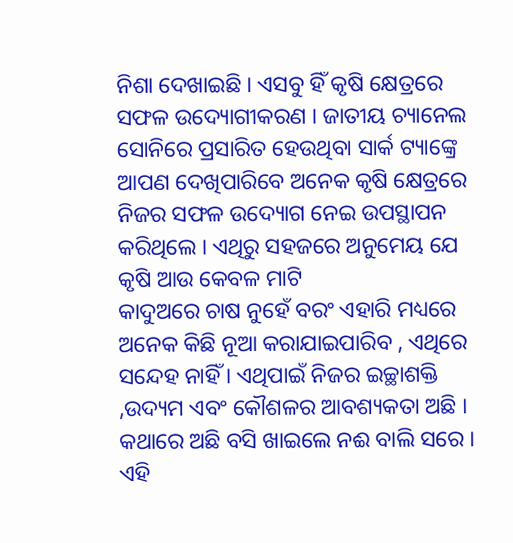ନିଶା ଦେଖାଇଛି । ଏସବୁ ହିଁ କୃଷି କ୍ଷେତ୍ରରେ ସଫଳ ଉଦ୍ୟୋଗୀକରଣ । ଜାତୀୟ ଚ୍ୟାନେଲ ସୋନିରେ ପ୍ରସାରିତ ହେଉଥିବା ସାର୍କ ଟ୍ୟାଙ୍କ୍ରେ ଆପଣ ଦେଖିପାରିବେ ଅନେକ କୃଷି କ୍ଷେତ୍ରରେ ନିଜର ସଫଳ ଉଦ୍ୟୋଗ ନେଇ ଉପସ୍ଥାପନ କରିଥିଲେ । ଏଥିରୁ ସହଜରେ ଅନୁମେୟ ଯେ କୃଷି ଆଉ କେବଳ ମାଟି
କାଦୁଅରେ ଚାଷ ନୁହେଁ ବରଂ ଏହାରି ମଧ୍ୟରେ ଅନେକ କିଛି ନୂଆ କରାଯାଇପାରିବ , ଏଥିରେ ସନ୍ଦେହ ନାହିଁ । ଏଥିପାଇଁ ନିଜର ଇଚ୍ଛାଶକ୍ତି ,ଉଦ୍ୟମ ଏବଂ କୌଶଳର ଆବଶ୍ୟକତା ଅଛି ।
କଥାରେ ଅଛି ବସି ଖାଇଲେ ନଈ ବାଲି ସରେ । ଏହି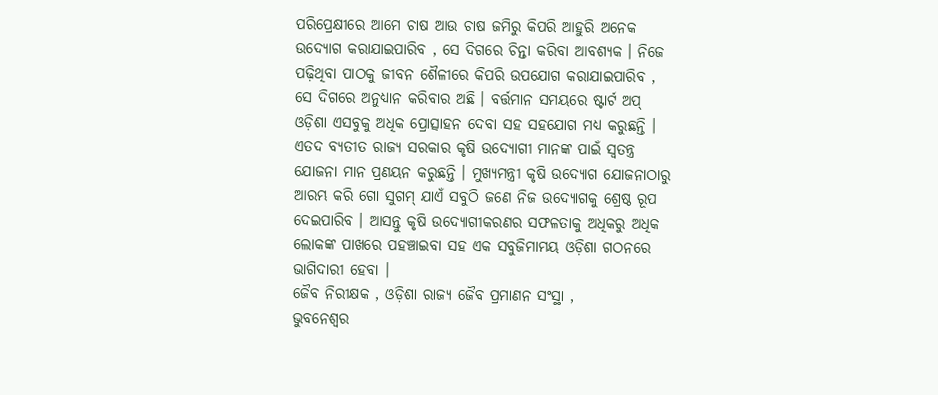ପରିପ୍ରେକ୍ଷୀରେ ଆମେ ଚାଷ ଆଉ ଚାଷ ଜମିରୁ କିପରି ଆହୁରି ଅନେକ ଉଦ୍ୟୋଗ କରାଯାଇପାରିବ , ସେ ଦିଗରେ ଚିନ୍ତା କରିବା ଆବଶ୍ୟକ । ନିଜେ ପଢ଼ିଥିବା ପାଠକୁ ଜୀବନ ଶୈଳୀରେ କିପରି ଉପଯୋଗ କରାଯାଇପାରିବ , ସେ ଦିଗରେ ଅନୁଧ୍ୟାନ କରିବାର ଅଛି । ବର୍ତ୍ତମାନ ସମୟରେ ଷ୍ଟାର୍ଟ ଅପ୍ ଓଡ଼ିଶା ଏସବୁକୁ ଅଧିକ ପ୍ରୋତ୍ସାହନ ଦେବା ସହ ସହଯୋଗ ମଧ୍ୟ କରୁଛନ୍ତି । ଏତଦ ବ୍ୟତୀତ ରାଜ୍ୟ ସରକାର କୃଷି ଉଦ୍ୟୋଗୀ ମାନଙ୍କ ପାଇଁ ସ୍ୱତନ୍ତ୍ର ଯୋଜନା ମାନ ପ୍ରଣୟନ କରୁଛନ୍ତି । ମୁଖ୍ୟମନ୍ତ୍ରୀ କୃଷି ଉଦ୍ୟୋଗ ଯୋଜନାଠାରୁ ଆରମ୍ଭ କରି ଗୋ ସୁଗମ୍ ଯାଏଁ ସବୁଠି ଜଣେ ନିଜ ଉଦ୍ୟୋଗକୁ ଶ୍ରେଷ୍ଠ ରୂପ ଦେଇପାରିବ । ଆସନ୍ତୁ କୃଷି ଉଦ୍ୟୋଗୀକରଣର ସଫଳତାକୁ ଅଧିକରୁ ଅଧିକ ଲୋକଙ୍କ ପାଖରେ ପହଞ୍ଚାଇବା ସହ ଏକ ସବୁଜିମାମୟ ଓଡ଼ିଶା ଗଠନରେ ଭାଗିଦାରୀ ହେବା ।
ଜୈବ ନିରୀକ୍ଷକ , ଓଡ଼ିଶା ରାଜ୍ୟ ଜୈବ ପ୍ରମାଣନ ସଂସ୍ଥା ,
ଭୁବନେଶ୍ୱର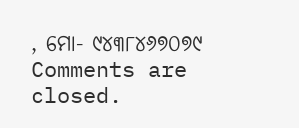, ମୋ- ୯୪୩୮୪୬୭୦୭୯
Comments are closed.